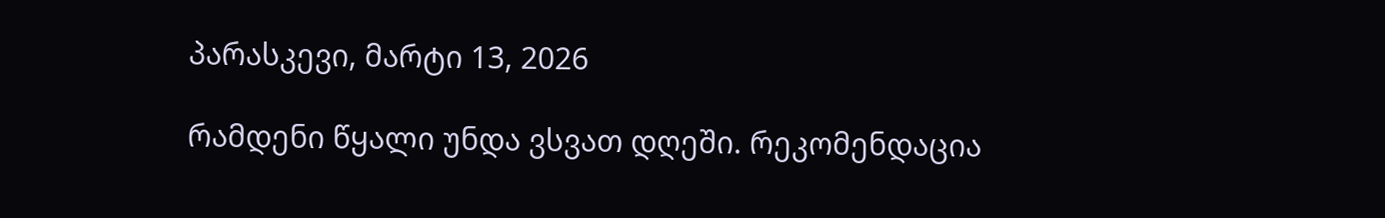პარასკევი, მარტი 13, 2026

რამდენი წყალი უნდა ვსვათ დღეში. რეკომენდაცია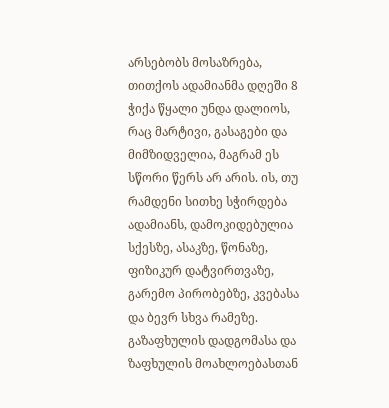არსებობს მოსაზრება, თითქოს ადამიანმა დღეში 8 ჭიქა წყალი უნდა დალიოს, რაც მარტივი, გასაგები და მიმზიდველია, მაგრამ ეს სწორი წერს არ არის. ის, თუ რამდენი სითხე სჭირდება ადამიანს, დამოკიდებულია სქესზე, ასაკზე, წონაზე, ფიზიკურ დატვირთვაზე, გარემო პირობებზე, კვებასა და ბევრ სხვა რამეზე. გაზაფხულის დადგომასა და ზაფხულის მოახლოებასთან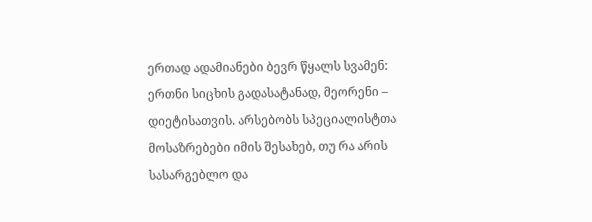ერთად ადამიანები ბევრ წყალს სვამენ: ერთნი სიცხის გადასატანად, მეორენი – დიეტისათვის. არსებობს სპეციალისტთა მოსაზრებები იმის შესახებ, თუ რა არის სასარგებლო და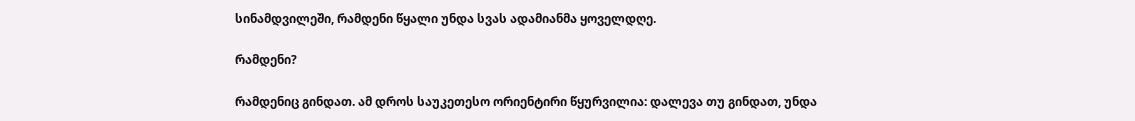სინამდვილეში, რამდენი წყალი უნდა სვას ადამიანმა ყოველდღე.

რამდენი?

რამდენიც გინდათ. ამ დროს საუკეთესო ორიენტირი წყურვილია: დალევა თუ გინდათ, უნდა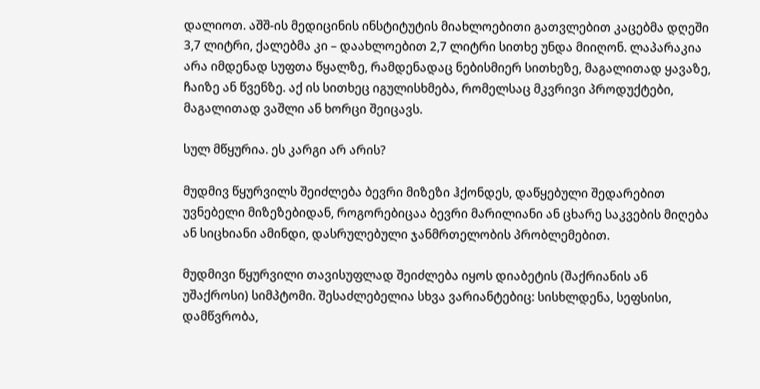დალიოთ. აშშ-ის მედიცინის ინსტიტუტის მიახლოებითი გათვლებით კაცებმა დღეში 3,7 ლიტრი, ქალებმა კი – დაახლოებით 2,7 ლიტრი სითხე უნდა მიიღონ. ლაპარაკია არა იმდენად სუფთა წყალზე, რამდენადაც ნებისმიერ სითხეზე, მაგალითად ყავაზე, ჩაიზე ან წვენზე. აქ ის სითხეც იგულისხმება, რომელსაც მკვრივი პროდუქტები, მაგალითად ვაშლი ან ხორცი შეიცავს.

სულ მწყურია. ეს კარგი არ არის?

მუდმივ წყურვილს შეიძლება ბევრი მიზეზი ჰქონდეს, დაწყებული შედარებით უვნებელი მიზეზებიდან, როგორებიცაა ბევრი მარილიანი ან ცხარე საკვების მიღება ან სიცხიანი ამინდი, დასრულებული ჯანმრთელობის პრობლემებით.

მუდმივი წყურვილი თავისუფლად შეიძლება იყოს დიაბეტის (შაქრიანის ან უშაქროსი) სიმპტომი. შესაძლებელია სხვა ვარიანტებიც: სისხლდენა, სეფსისი, დამწვრობა,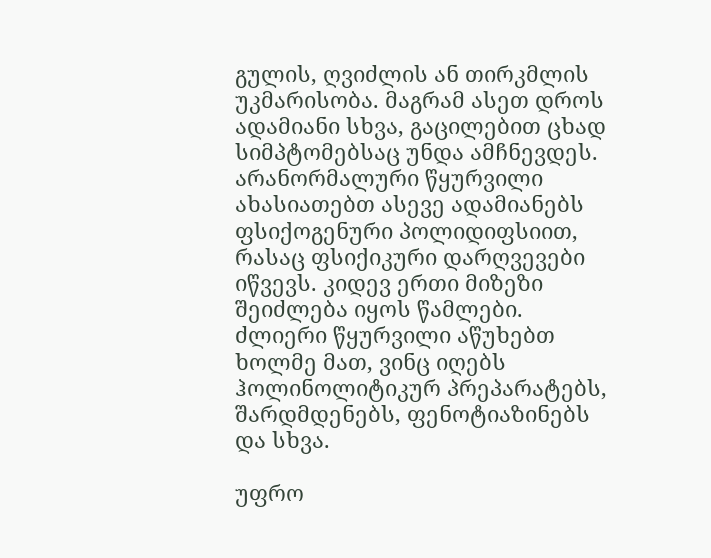გულის, ღვიძლის ან თირკმლის უკმარისობა. მაგრამ ასეთ დროს ადამიანი სხვა, გაცილებით ცხად სიმპტომებსაც უნდა ამჩნევდეს. არანორმალური წყურვილი ახასიათებთ ასევე ადამიანებს ფსიქოგენური პოლიდიფსიით, რასაც ფსიქიკური დარღვევები იწვევს. კიდევ ერთი მიზეზი შეიძლება იყოს წამლები. ძლიერი წყურვილი აწუხებთ ხოლმე მათ, ვინც იღებს ჰოლინოლიტიკურ პრეპარატებს, შარდმდენებს, ფენოტიაზინებს და სხვა.

უფრო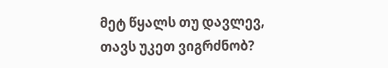მეტ წყალს თუ დავლევ, თავს უკეთ ვიგრძნობ?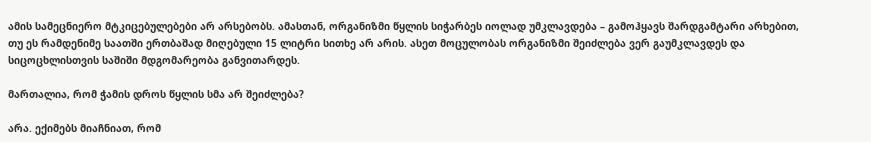ამის სამეცნიერო მტკიცებულებები არ არსებობს. ამასთან, ორგანიზმი წყლის სიჭარბეს იოლად უმკლავდება – გამოჰყავს შარდგამტარი არხებით, თუ ეს რამდენიმე საათში ერთბაშად მიღებული 15 ლიტრი სითხე არ არის. ასეთ მოცულობას ორგანიზმი შეიძლება ვერ გაუმკლავდეს და სიცოცხლისთვის საშიში მდგომარეობა განვითარდეს.

მართალია, რომ ჭამის დროს წყლის სმა არ შეიძლება?

არა. ექიმებს მიაჩნიათ, რომ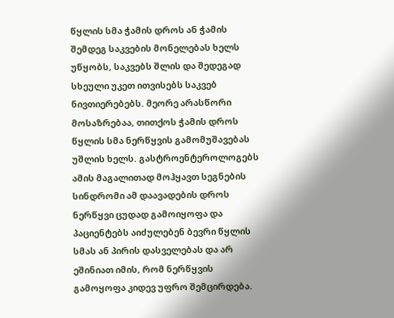წყლის სმა ჭამის დროს ან ჭამის შემდეგ საკვების მონელებას ხელს უწყობს, საკვებს შლის და შედეგად სხეული უკეთ ითვისებს საკვებ ნივთიერებებს. მეორე არასწორი მოსაზრებაა, თითქოს ჭამის დროს წყლის სმა ნერწყვის გამომუშავებას უშლის ხელს. გასტროენტეროლოგებს ამის მაგალითად მოჰყავთ სეგნების სინდრომი ამ დაავადების დროს ნერწყვი ცუდად გამოიყოფა და პაციენტებს აიძულებენ ბევრი წყლის სმას ან პირის დასველებას და არ ეშინიათ იმის, რომ ნერწყვის გამოყოფა კიდევ უფრო შემცირდება.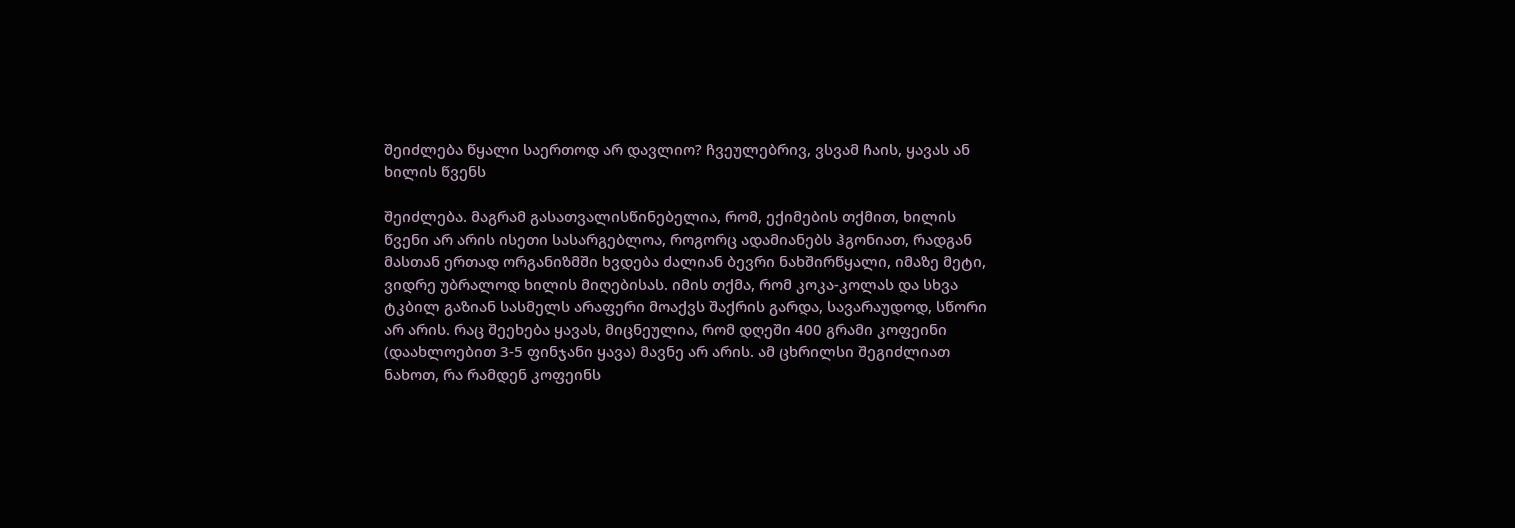შეიძლება წყალი საერთოდ არ დავლიო? ჩვეულებრივ, ვსვამ ჩაის, ყავას ან ხილის წვენს

შეიძლება. მაგრამ გასათვალისწინებელია, რომ, ექიმების თქმით, ხილის წვენი არ არის ისეთი სასარგებლოა, როგორც ადამიანებს ჰგონიათ, რადგან მასთან ერთად ორგანიზმში ხვდება ძალიან ბევრი ნახშირწყალი, იმაზე მეტი, ვიდრე უბრალოდ ხილის მიღებისას. იმის თქმა, რომ კოკა-კოლას და სხვა ტკბილ გაზიან სასმელს არაფერი მოაქვს შაქრის გარდა, სავარაუდოდ, სწორი არ არის. რაც შეეხება ყავას, მიცნეულია, რომ დღეში 400 გრამი კოფეინი (დაახლოებით 3-5 ფინჯანი ყავა) მავნე არ არის. ამ ცხრილსი შეგიძლიათ ნახოთ, რა რამდენ კოფეინს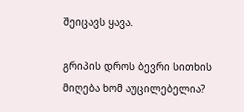შეიცავს ყავა.

გრიპის დროს ბევრი სითხის მიღება ხომ აუცილებელია?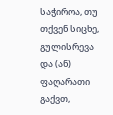საჭიროა, თუ თქვენ სიცხე, გულისრევა და (ან) ფაღარათი გაქვთ,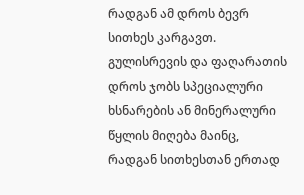რადგან ამ დროს ბევრ სითხეს კარგავთ. გულისრევის და ფაღარათის დროს ჯობს სპეციალური ხსნარების ან მინერალური წყლის მიღება მაინც, რადგან სითხესთან ერთად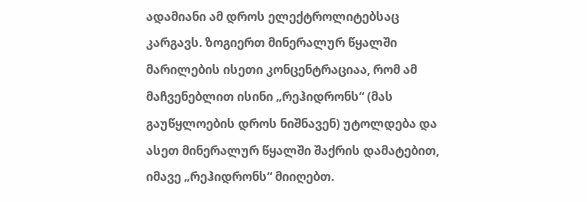ადამიანი ამ დროს ელექტროლიტებსაც კარგავს. ზოგიერთ მინერალურ წყალში მარილების ისეთი კონცენტრაციაა, რომ ამ მაჩვენებლით ისინი „რეჰიდრონს“ (მას გაუწყლოების დროს ნიშნავენ) უტოლდება და ასეთ მინერალურ წყალში შაქრის დამატებით, იმავე „რეჰიდრონს“ მიიღებთ.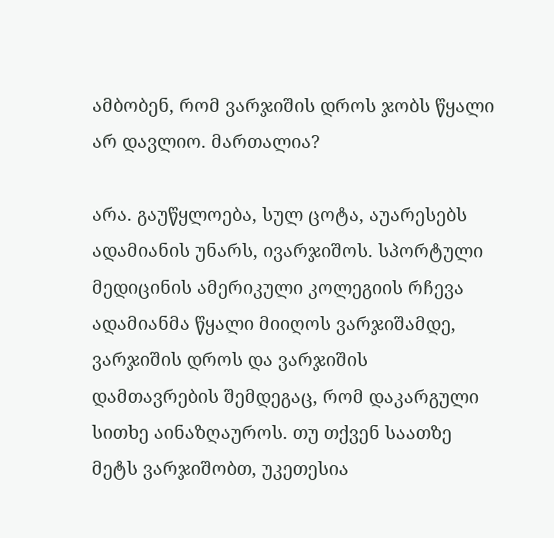ამბობენ, რომ ვარჯიშის დროს ჯობს წყალი არ დავლიო. მართალია?

არა. გაუწყლოება, სულ ცოტა, აუარესებს ადამიანის უნარს, ივარჯიშოს. სპორტული მედიცინის ამერიკული კოლეგიის რჩევა ადამიანმა წყალი მიიღოს ვარჯიშამდე, ვარჯიშის დროს და ვარჯიშის დამთავრების შემდეგაც, რომ დაკარგული სითხე აინაზღაუროს. თუ თქვენ საათზე მეტს ვარჯიშობთ, უკეთესია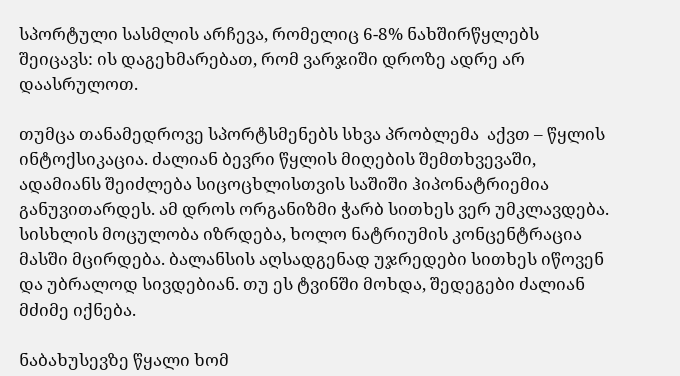სპორტული სასმლის არჩევა, რომელიც 6-8% ნახშირწყლებს შეიცავს: ის დაგეხმარებათ, რომ ვარჯიში დროზე ადრე არ დაასრულოთ.

თუმცა თანამედროვე სპორტსმენებს სხვა პრობლემა  აქვთ – წყლის ინტოქსიკაცია. ძალიან ბევრი წყლის მიღების შემთხვევაში, ადამიანს შეიძლება სიცოცხლისთვის საშიში ჰიპონატრიემია განუვითარდეს. ამ დროს ორგანიზმი ჭარბ სითხეს ვერ უმკლავდება. სისხლის მოცულობა იზრდება, ხოლო ნატრიუმის კონცენტრაცია მასში მცირდება. ბალანსის აღსადგენად უჯრედები სითხეს იწოვენ და უბრალოდ სივდებიან. თუ ეს ტვინში მოხდა, შედეგები ძალიან მძიმე იქნება.

ნაბახუსევზე წყალი ხომ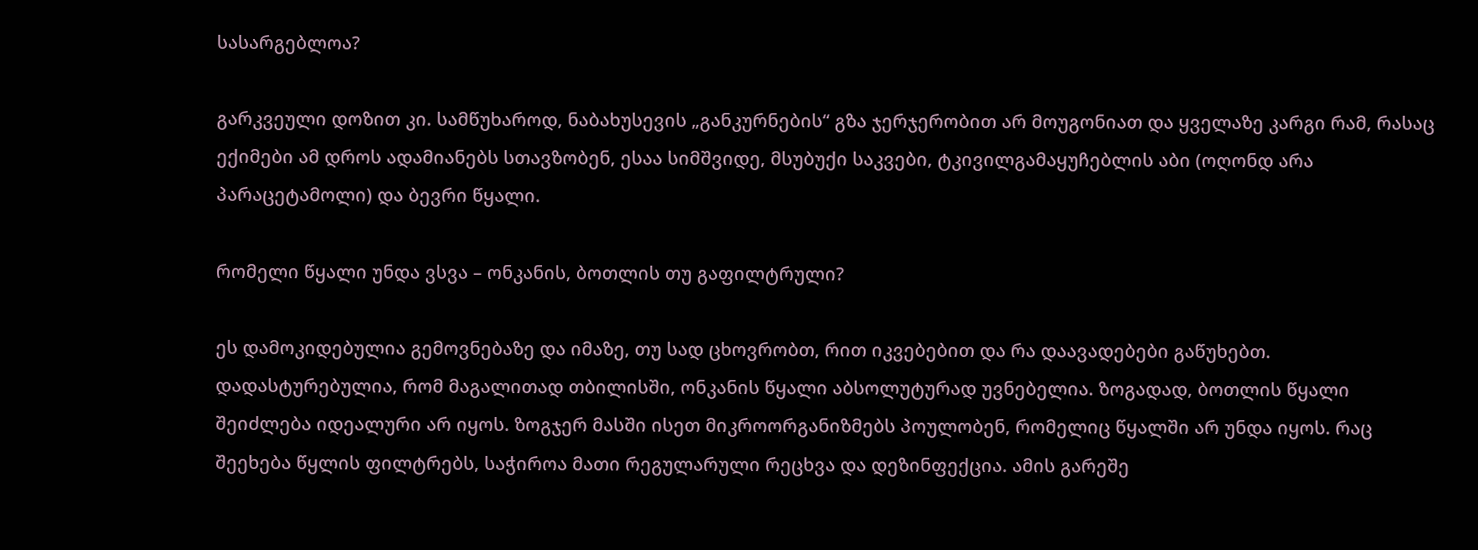სასარგებლოა?

გარკვეული დოზით კი. სამწუხაროდ, ნაბახუსევის „განკურნების“ გზა ჯერჯერობით არ მოუგონიათ და ყველაზე კარგი რამ, რასაც ექიმები ამ დროს ადამიანებს სთავზობენ, ესაა სიმშვიდე, მსუბუქი საკვები, ტკივილგამაყუჩებლის აბი (ოღონდ არა პარაცეტამოლი) და ბევრი წყალი.

რომელი წყალი უნდა ვსვა – ონკანის, ბოთლის თუ გაფილტრული?

ეს დამოკიდებულია გემოვნებაზე და იმაზე, თუ სად ცხოვრობთ, რით იკვებებით და რა დაავადებები გაწუხებთ. დადასტურებულია, რომ მაგალითად თბილისში, ონკანის წყალი აბსოლუტურად უვნებელია. ზოგადად, ბოთლის წყალი შეიძლება იდეალური არ იყოს. ზოგჯერ მასში ისეთ მიკროორგანიზმებს პოულობენ, რომელიც წყალში არ უნდა იყოს. რაც შეეხება წყლის ფილტრებს, საჭიროა მათი რეგულარული რეცხვა და დეზინფექცია. ამის გარეშე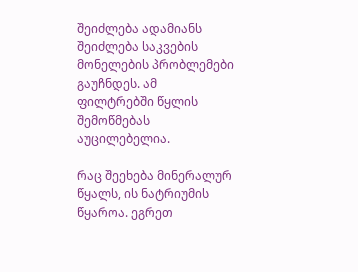შეიძლება ადამიანს შეიძლება საკვების მონელების პრობლემები გაუჩნდეს. ამ ფილტრებში წყლის შემოწმებას აუცილებელია.

რაც შეეხება მინერალურ წყალს, ის ნატრიუმის წყაროა. ეგრეთ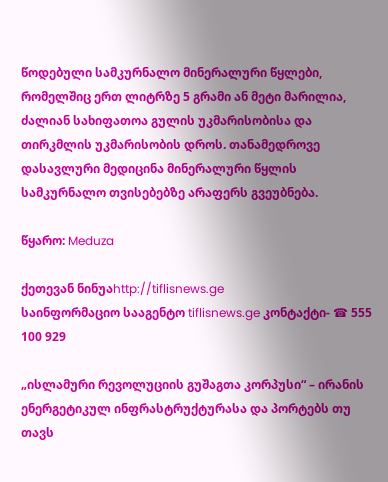წოდებული სამკურნალო მინერალური წყლები, რომელშიც ერთ ლიტრზე 5 გრამი ან მეტი მარილია, ძალიან სახიფათოა გულის უკმარისობისა და თირკმლის უკმარისობის დროს. თანამედროვე დასავლური მედიცინა მინერალური წყლის სამკურნალო თვისებებზე არაფერს გვეუბნება.

წყარო: Meduza

ქეთევან ნინუაhttp://tiflisnews.ge
საინფორმაციო სააგენტო tiflisnews.ge კონტაქტი- ☎ 555 100 929

„ისლამური რევოლუციის გუშაგთა კორპუსი“ – ირანის ენერგეტიკულ ინფრასტრუქტურასა და პორტებს თუ თავს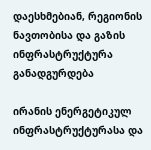დაესხმებიან, რეგიონის ნავთობისა და გაზის ინფრასტრუქტურა განადგურდება

ირანის ენერგეტიკულ ინფრასტრუქტურასა და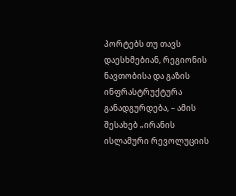პორტებს თუ თავს დაესხმებიან, რეგიონის ნავთობისა და გაზის ინფრასტრუქტურა განადგურდება, – ამის შესახებ „ირანის ისლამური რევოლუციის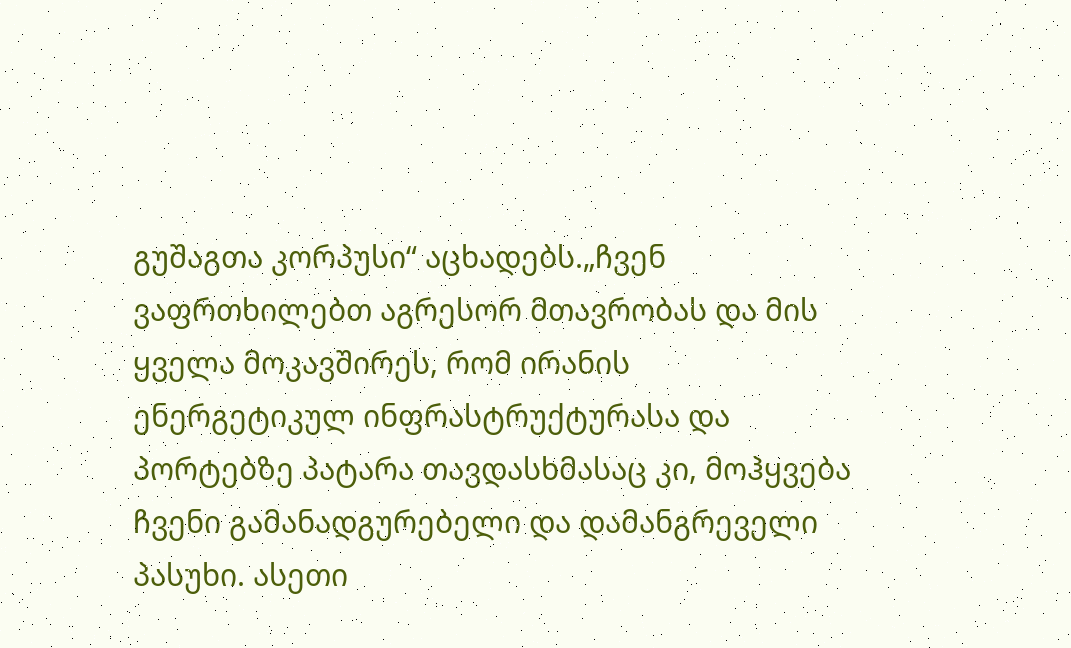გუშაგთა კორპუსი“ აცხადებს.„ჩვენ ვაფრთხილებთ აგრესორ მთავრობას და მის ყველა მოკავშირეს, რომ ირანის ენერგეტიკულ ინფრასტრუქტურასა და პორტებზე პატარა თავდასხმასაც კი, მოჰყვება ჩვენი გამანადგურებელი და დამანგრეველი პასუხი. ასეთი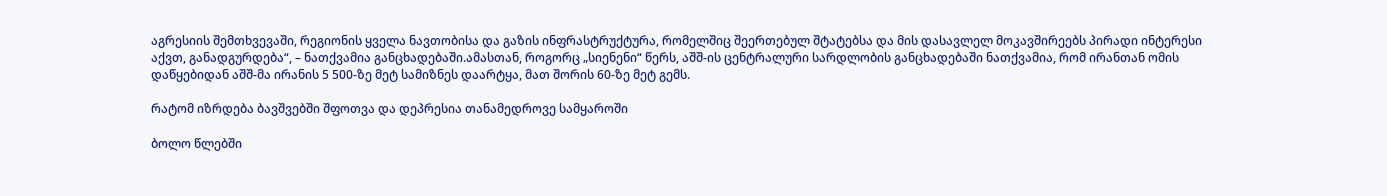აგრესიის შემთხვევაში, რეგიონის ყველა ნავთობისა და გაზის ინფრასტრუქტურა, რომელშიც შეერთებულ შტატებსა და მის დასავლელ მოკავშირეებს პირადი ინტერესი აქვთ, განადგურდება“, – ნათქვამია განცხადებაში.ამასთან, როგორც „სიენენი“ წერს, აშშ-ის ცენტრალური სარდლობის განცხადებაში ნათქვამია, რომ ირანთან ომის დაწყებიდან აშშ-მა ირანის 5 500-ზე მეტ სამიზნეს დაარტყა, მათ შორის 60-ზე მეტ გემს.

რატომ იზრდება ბავშვებში შფოთვა და დეპრესია თანამედროვე სამყაროში

ბოლო წლებში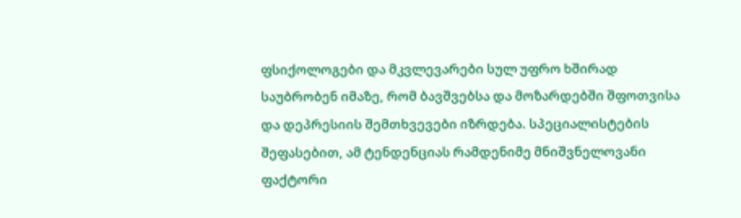ფსიქოლოგები და მკვლევარები სულ უფრო ხშირად საუბრობენ იმაზე, რომ ბავშვებსა და მოზარდებში შფოთვისა და დეპრესიის შემთხვევები იზრდება. სპეციალისტების შეფასებით, ამ ტენდენციას რამდენიმე მნიშვნელოვანი ფაქტორი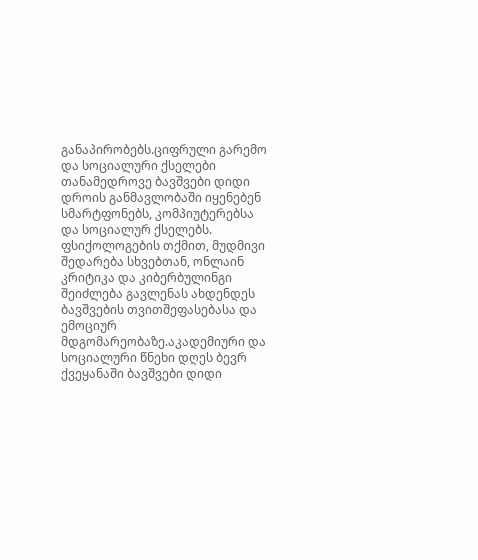განაპირობებს.ციფრული გარემო და სოციალური ქსელები თანამედროვე ბავშვები დიდი დროის განმავლობაში იყენებენ სმარტფონებს, კომპიუტერებსა და სოციალურ ქსელებს. ფსიქოლოგების თქმით, მუდმივი შედარება სხვებთან, ონლაინ კრიტიკა და კიბერბულინგი შეიძლება გავლენას ახდენდეს ბავშვების თვითშეფასებასა და ემოციურ მდგომარეობაზე.აკადემიური და სოციალური წნეხი დღეს ბევრ ქვეყანაში ბავშვები დიდი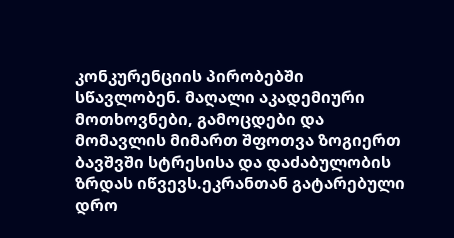კონკურენციის პირობებში სწავლობენ. მაღალი აკადემიური მოთხოვნები, გამოცდები და მომავლის მიმართ შფოთვა ზოგიერთ ბავშვში სტრესისა და დაძაბულობის ზრდას იწვევს.ეკრანთან გატარებული დრო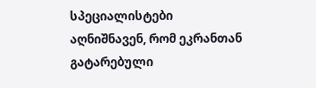სპეციალისტები აღნიშნავენ, რომ ეკრანთან გატარებული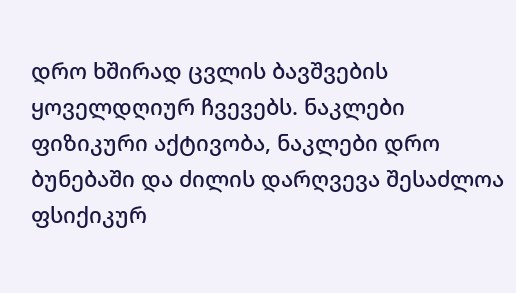დრო ხშირად ცვლის ბავშვების ყოველდღიურ ჩვევებს. ნაკლები ფიზიკური აქტივობა, ნაკლები დრო ბუნებაში და ძილის დარღვევა შესაძლოა ფსიქიკურ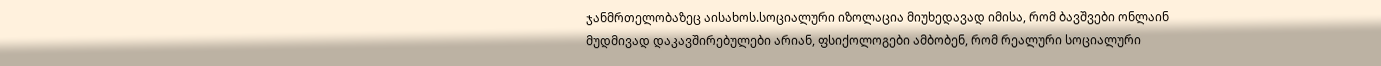ჯანმრთელობაზეც აისახოს.სოციალური იზოლაცია მიუხედავად იმისა, რომ ბავშვები ონლაინ მუდმივად დაკავშირებულები არიან, ფსიქოლოგები ამბობენ, რომ რეალური სოციალური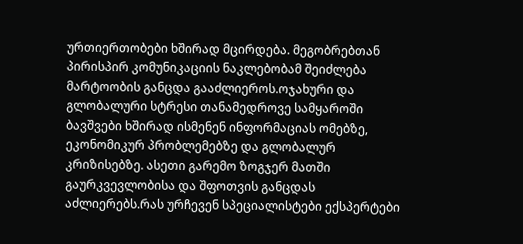ურთიერთობები ხშირად მცირდება. მეგობრებთან პირისპირ კომუნიკაციის ნაკლებობამ შეიძლება მარტოობის განცდა გააძლიეროს.ოჯახური და გლობალური სტრესი თანამედროვე სამყაროში ბავშვები ხშირად ისმენენ ინფორმაციას ომებზე, ეკონომიკურ პრობლემებზე და გლობალურ კრიზისებზე. ასეთი გარემო ზოგჯერ მათში გაურკვევლობისა და შფოთვის განცდას აძლიერებს.რას ურჩევენ სპეციალისტები ექსპერტები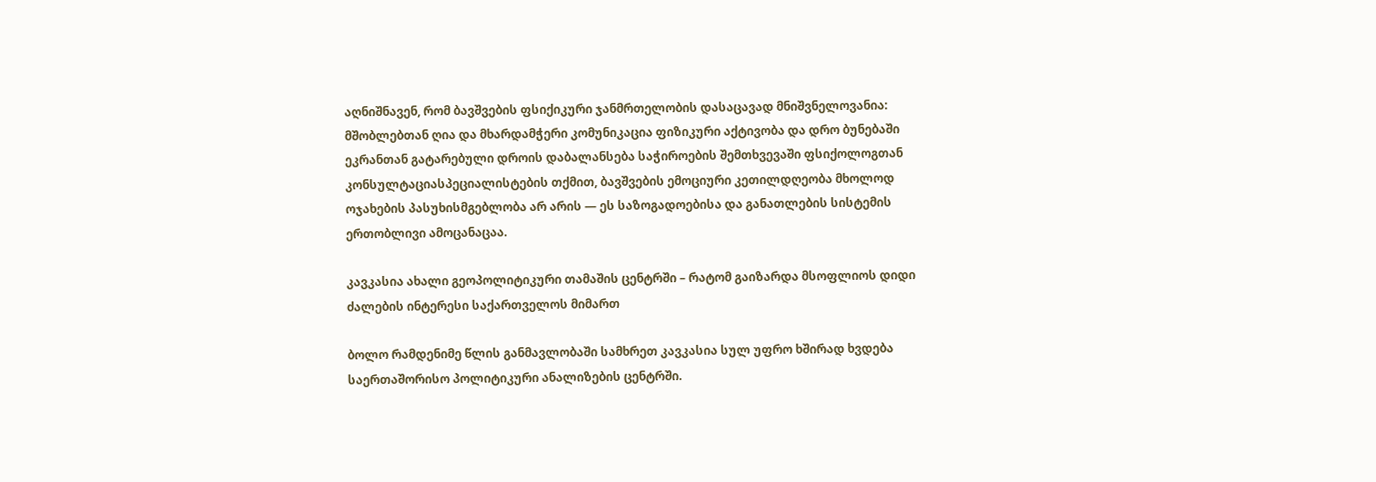აღნიშნავენ, რომ ბავშვების ფსიქიკური ჯანმრთელობის დასაცავად მნიშვნელოვანია: მშობლებთან ღია და მხარდამჭერი კომუნიკაცია ფიზიკური აქტივობა და დრო ბუნებაში ეკრანთან გატარებული დროის დაბალანსება საჭიროების შემთხვევაში ფსიქოლოგთან კონსულტაციასპეციალისტების თქმით, ბავშვების ემოციური კეთილდღეობა მხოლოდ ოჯახების პასუხისმგებლობა არ არის — ეს საზოგადოებისა და განათლების სისტემის ერთობლივი ამოცანაცაა.

კავკასია ახალი გეოპოლიტიკური თამაშის ცენტრში – რატომ გაიზარდა მსოფლიოს დიდი ძალების ინტერესი საქართველოს მიმართ

ბოლო რამდენიმე წლის განმავლობაში სამხრეთ კავკასია სულ უფრო ხშირად ხვდება საერთაშორისო პოლიტიკური ანალიზების ცენტრში.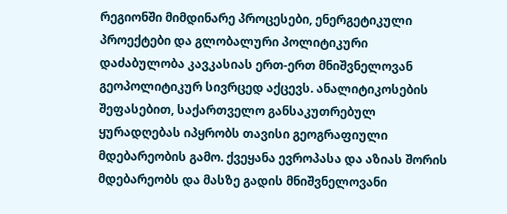რეგიონში მიმდინარე პროცესები, ენერგეტიკული პროექტები და გლობალური პოლიტიკური დაძაბულობა კავკასიას ერთ-ერთ მნიშვნელოვან გეოპოლიტიკურ სივრცედ აქცევს. ანალიტიკოსების შეფასებით, საქართველო განსაკუთრებულ ყურადღებას იპყრობს თავისი გეოგრაფიული მდებარეობის გამო. ქვეყანა ევროპასა და აზიას შორის მდებარეობს და მასზე გადის მნიშვნელოვანი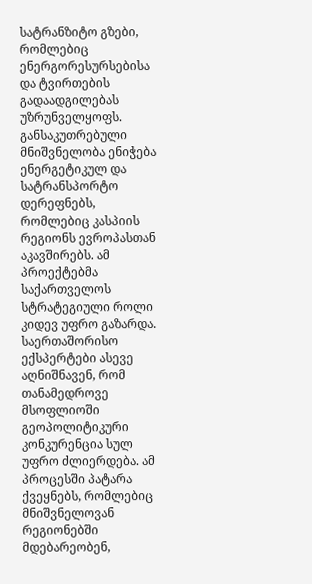სატრანზიტო გზები, რომლებიც ენერგორესურსებისა და ტვირთების გადაადგილებას უზრუნველყოფს. განსაკუთრებული მნიშვნელობა ენიჭება ენერგეტიკულ და სატრანსპორტო დერეფნებს, რომლებიც კასპიის რეგიონს ევროპასთან აკავშირებს. ამ პროექტებმა საქართველოს სტრატეგიული როლი კიდევ უფრო გაზარდა. საერთაშორისო ექსპერტები ასევე აღნიშნავენ, რომ თანამედროვე მსოფლიოში გეოპოლიტიკური კონკურენცია სულ უფრო ძლიერდება. ამ პროცესში პატარა ქვეყნებს, რომლებიც მნიშვნელოვან რეგიონებში მდებარეობენ,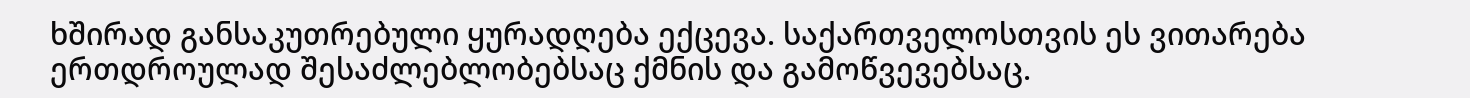ხშირად განსაკუთრებული ყურადღება ექცევა. საქართველოსთვის ეს ვითარება ერთდროულად შესაძლებლობებსაც ქმნის და გამოწვევებსაც.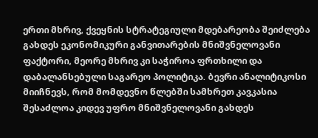ერთი მხრივ, ქვეყნის სტრატეგიული მდებარეობა შეიძლება გახდეს ეკონომიკური განვითარების მნიშვნელოვანი ფაქტორი, მეორე მხრივ კი საჭიროა ფრთხილი და დაბალანსებული საგარეო პოლიტიკა. ბევრი ანალიტიკოსი მიიჩნევს, რომ მომდევნო წლებში სამხრეთ კავკასია შესაძლოა კიდევ უფრო მნიშვნელოვანი გახდეს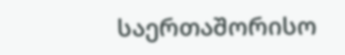საერთაშორისო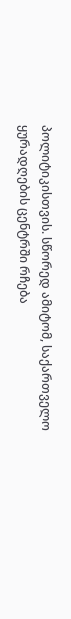პოლიტიკისთვის. სწორედ ამიტომ, საქართველო ყურადღების ცენტრში რჩება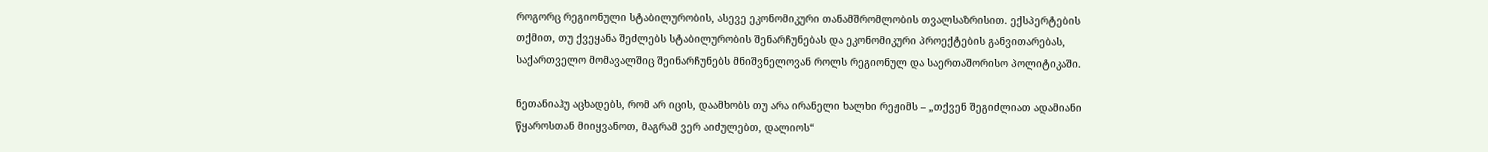როგორც რეგიონული სტაბილურობის, ასევე ეკონომიკური თანამშრომლობის თვალსაზრისით. ექსპერტების თქმით, თუ ქვეყანა შეძლებს სტაბილურობის შენარჩუნებას და ეკონომიკური პროექტების განვითარებას, საქართველო მომავალშიც შეინარჩუნებს მნიშვნელოვან როლს რეგიონულ და საერთაშორისო პოლიტიკაში.

ნეთანიაჰუ აცხადებს, რომ არ იცის, დაამხობს თუ არა ირანელი ხალხი რეჟიმს – „თქვენ შეგიძლიათ ადამიანი წყაროსთან მიიყვანოთ, მაგრამ ვერ აიძულებთ, დალიოს“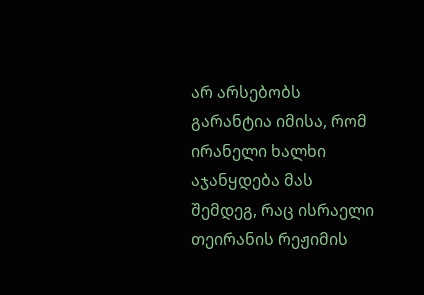არ არსებობს გარანტია იმისა, რომ ირანელი ხალხი აჯანყდება მას შემდეგ, რაც ისრაელი თეირანის რეჟიმის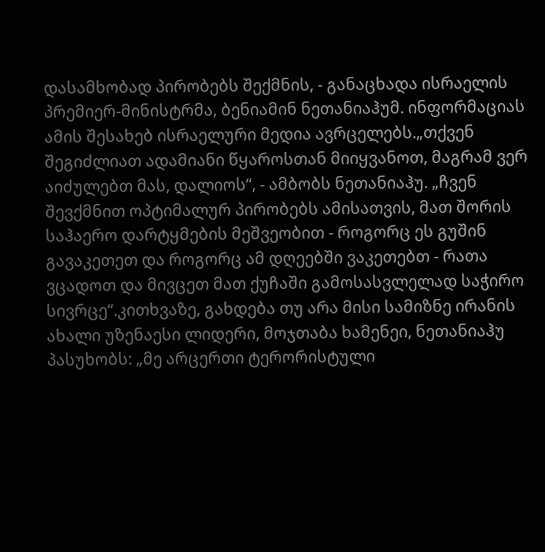დასამხობად პირობებს შექმნის, - განაცხადა ისრაელის პრემიერ-მინისტრმა, ბენიამინ ნეთანიაჰუმ. ინფორმაციას ამის შესახებ ისრაელური მედია ავრცელებს.„თქვენ შეგიძლიათ ადამიანი წყაროსთან მიიყვანოთ, მაგრამ ვერ აიძულებთ მას, დალიოს“, - ამბობს ნეთანიაჰუ. „ჩვენ შევქმნით ოპტიმალურ პირობებს ამისათვის, მათ შორის საჰაერო დარტყმების მეშვეობით - როგორც ეს გუშინ გავაკეთეთ და როგორც ამ დღეებში ვაკეთებთ - რათა ვცადოთ და მივცეთ მათ ქუჩაში გამოსასვლელად საჭირო სივრცე“.კითხვაზე, გახდება თუ არა მისი სამიზნე ირანის ახალი უზენაესი ლიდერი, მოჯთაბა ხამენეი, ნეთანიაჰუ პასუხობს: „მე არცერთი ტერორისტული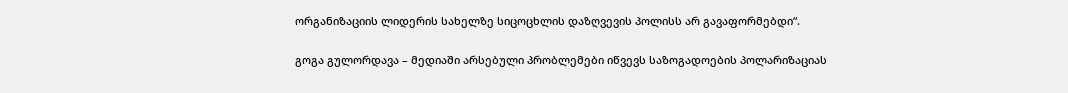ორგანიზაციის ლიდერის სახელზე სიცოცხლის დაზღვევის პოლისს არ გავაფორმებდი“.

გოგა გულორდავა – მედიაში არსებული პრობლემები იწვევს საზოგადოების პოლარიზაციას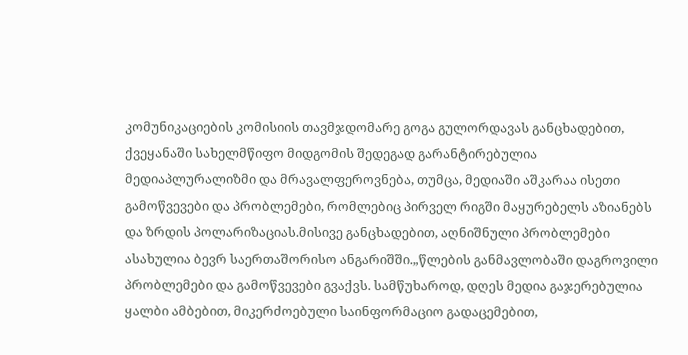კომუნიკაციების კომისიის თავმჯდომარე გოგა გულორდავას განცხადებით, ქვეყანაში სახელმწიფო მიდგომის შედეგად გარანტირებულია მედიაპლურალიზმი და მრავალფეროვნება, თუმცა, მედიაში აშკარაა ისეთი გამოწვევები და პრობლემები, რომლებიც პირველ რიგში მაყურებელს აზიანებს და ზრდის პოლარიზაციას.მისივე განცხადებით, აღნიშნული პრობლემები ასახულია ბევრ საერთაშორისო ანგარიშში.„წლების განმავლობაში დაგროვილი პრობლემები და გამოწვევები გვაქვს. სამწუხაროდ, დღეს მედია გაჯერებულია ყალბი ამბებით, მიკერძოებული საინფორმაციო გადაცემებით,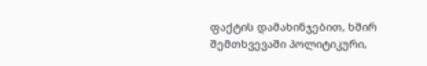ფაქტის დამახინჯებით, ხშირ შემთხვევაში პოლიტიკური,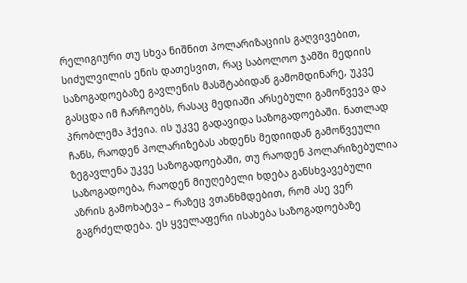რელიგიური თუ სხვა ნიშნით პოლარიზაციის გაღვივებით, სიძულვილის ენის დათესვით, რაც საბოლოო ჯამში მედიის საზოგადოებაზე გავლენის მასშტაბიდან გამომდინარე, უკვე გასცდა იმ ჩარჩოებს, რასაც მედიაში არსებული გამოწვევა და პრობლემა ჰქვია. ის უკვე გადავიდა საზოგადოებაში. ნათლად ჩანს, რაოდენ პოლარიზებას ახდენს მედიიდან გამოწვეული ზეგავლენა უკვე საზოგადოებაში, თუ რაოდენ პოლარიზებულია საზოგადოება, რაოდენ მიუღებელი ხდება განსხვავებული აზრის გამოხატვა – რაზეც ვთანხმდებით, რომ ასე ვერ გაგრძელდება. ეს ყველაფერი ისახება საზოგადოებაზე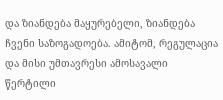და ზიანდება მაყურებელი, ზიანდება ჩვენი საზოგადოება. ამიტომ, რეგულაცია და მისი უმთავრესი ამოსავალი წერტილი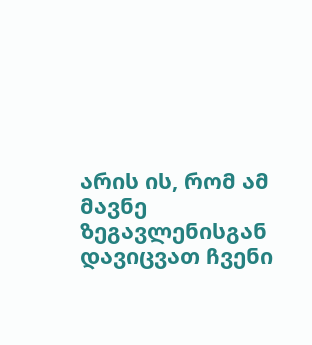არის ის, რომ ამ მავნე ზეგავლენისგან დავიცვათ ჩვენი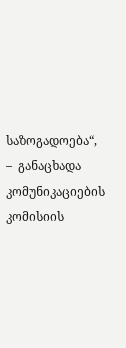საზოგადოება“, –  განაცხადა კომუნიკაციების კომისიის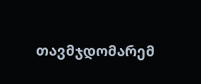თავმჯდომარემ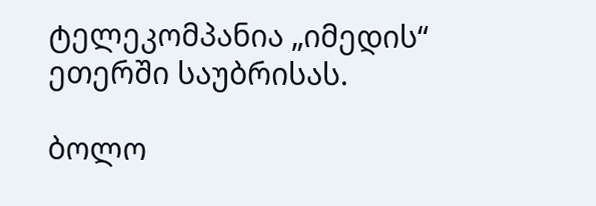ტელეკომპანია „იმედის“ ეთერში საუბრისას.

ბოლო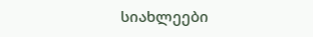სიახლეები